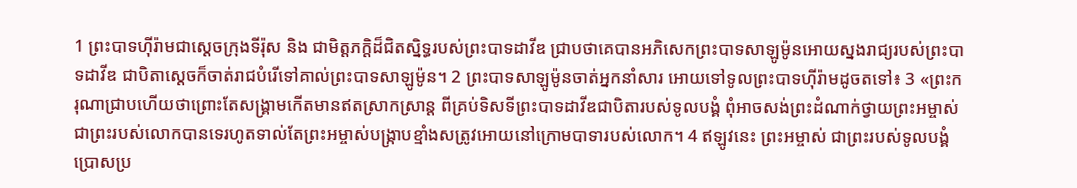1 ព្រះបាទហ៊ីរ៉ាមជាស្តេចក្រុងទីរ៉ុស និង ជាមិត្តភក្តិដ៏ជិតស្និទ្ធរបស់ព្រះបាទដាវីឌ ជ្រាបថាគេបានអភិសេកព្រះបាទសាឡូម៉ូនអោយស្នងរាជ្យរបស់ព្រះបាទដាវីឌ ជាបិតាស្តេចក៏ចាត់រាជបំរើទៅគាល់ព្រះបាទសាឡូម៉ូន។ 2 ព្រះបាទសាឡូម៉ូនចាត់អ្នកនាំសារ អោយទៅទូលព្រះបាទហ៊ីរ៉ាមដូចតទៅ៖ 3 «ព្រះករុណាជ្រាបហើយថាព្រោះតែសង្គ្រាមកើតមានឥតស្រាកស្រាន្ត ពីគ្រប់ទិសទីព្រះបាទដាវីឌជាបិតារបស់ទូលបង្គំ ពុំអាចសង់ព្រះដំណាក់ថ្វាយព្រះអម្ចាស់ ជាព្រះរបស់លោកបានទេរហូតទាល់តែព្រះអម្ចាស់បង្ក្រាបខ្មាំងសត្រូវអោយនៅក្រោមបាទារបស់លោក។ 4 ឥឡូវនេះ ព្រះអម្ចាស់ ជាព្រះរបស់ទូលបង្គំប្រោសប្រ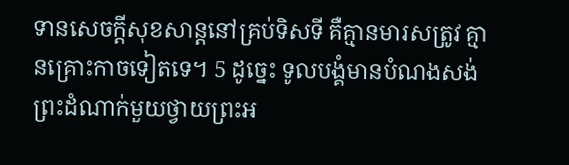ទានសេចក្តីសុខសាន្តនៅគ្រប់ទិសទី គឺគ្មានមារសត្រូវ គ្មានគ្រោះកាចទៀតទេ។ 5 ដូច្នេះ ទូលបង្គំមានបំណងសង់ព្រះដំណាក់មួយថ្វាយព្រះអ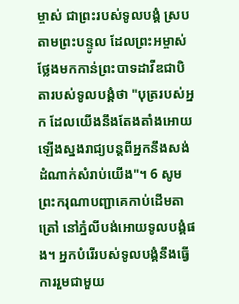ម្ចាស់ ជាព្រះរបស់ទូលបង្គំ ស្របតាមព្រះបន្ទូល ដែលព្រះអម្ចាស់ថ្លែងមកកាន់ព្រះបាទដាវីឌជាបិតារបស់ទូលបង្គំថា "បុត្ររបស់អ្នក ដែលយើងនឹងតែងតាំងអោយឡើងស្នងរាជ្យបន្តពីអ្នកនឹងសង់ដំណាក់សំរាប់យើង"។ 6 សូមព្រះករុណាបញ្ជាគេកាប់ដើមតាត្រៅ នៅភ្នំលីបង់អោយទូលបង្គំផង។ អ្នកបំរើរបស់ទូលបង្គំនឹងធ្វើការរួមជាមួយ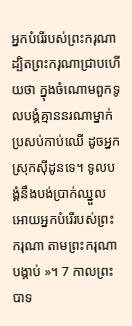អ្នកបំរើរបស់ព្រះករុណា ដ្បិតព្រះករុណាជ្រាបហើយថា ក្នុងចំណោមពួកទូលបង្គំគ្មាននរណាម្នាក់ប្រសប់កាប់ឈើ ដូចអ្នកស្រុកស៊ីដូនទេ។ ទូលបង្គំនឹងបង់ប្រាក់ឈ្នួលអោយអ្នកបំរើរបស់ព្រះករុណា តាមព្រះករុណាបង្គាប់ »។ 7 កាលព្រះបាទ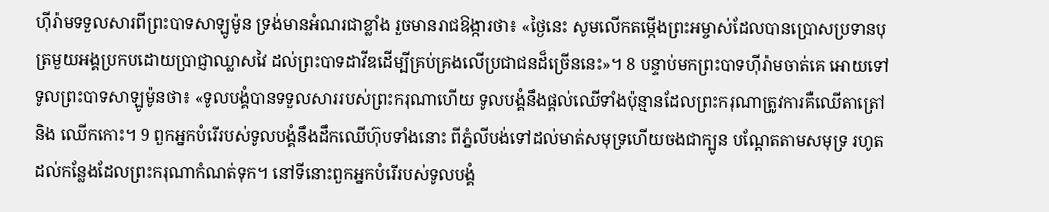ហ៊ីរ៉ាមទទួលសារពីព្រះបាទសាឡូម៉ូន ទ្រង់មានអំណរជាខ្លាំង រួចមានរាជឱង្ការថា៖ «ថ្ងៃនេះ សូមលើកតម្កើងព្រះអម្ចាស់ដែលបានប្រោសប្រទានបុត្រមួយអង្គប្រកបដោយប្រាជ្ញាឈ្លាសវៃ ដល់ព្រះបាទដាវីឌដើម្បីគ្រប់គ្រងលើប្រជាជនដ៏ច្រើននេះ»។ 8 បន្ទាប់មកព្រះបាទហ៊ីរ៉ាមចាត់គេ អោយទៅទូលព្រះបាទសាឡូម៉ូនថា៖ «ទូលបង្គំបានទទួលសាររបស់ព្រះករុណាហើយ ទូលបង្គំនឹងផ្តល់ឈើទាំងប៉ុន្មានដែលព្រះករុណាត្រូវការគឺឈើតាត្រៅ និង ឈើកកោះ។ 9 ពួកអ្នកបំរើរបស់ទូលបង្គំនឹងដឹកឈើហ៊ុបទាំងនោះ ពីភ្នំលីបង់ទៅដល់មាត់សមុទ្រហើយចងជាក្បូន បណ្តែតតាមសមុទ្រ រហូតដល់កន្លែងដែលព្រះករុណាកំណត់ទុក។ នៅទីនោះពួកអ្នកបំរើរបស់ទូលបង្គំ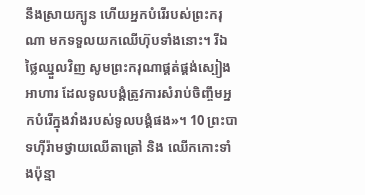នឹងស្រាយក្បូន ហើយអ្នកបំរើរបស់ព្រះករុណា មកទទួលយកឈើហ៊ុបទាំងនោះ។ រីឯថ្លៃឈ្នួលវិញ សូមព្រះករុណាផ្គត់ផ្គង់ស្បៀងអាហារ ដែលទូលបង្គំត្រូវការសំរាប់ចិញ្ចឹមអ្នកបំរើក្នុងវាំងរបស់ទូលបង្គំផង»។ 10 ព្រះបាទហ៊ីរ៉ាមថ្វាយឈើតាត្រៅ និង ឈើកកោះទាំងប៉ុន្មា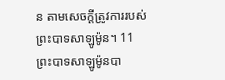ន តាមសេចក្តីត្រូវការរបស់ព្រះបាទសាឡូម៉ូន។ 11 ព្រះបាទសាឡូម៉ូនបា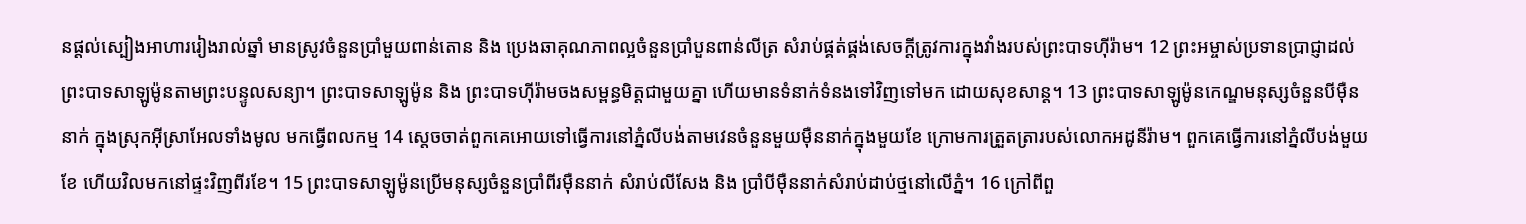នផ្តល់ស្បៀងអាហាររៀងរាល់ឆ្នាំ មានស្រូវចំនួនប្រាំមួយពាន់តោន និង ប្រេងឆាគុណភាពល្អចំនួនប្រាំបួនពាន់លីត្រ សំរាប់ផ្គត់ផ្គង់សេចក្តីត្រូវការក្នុងវាំងរបស់ព្រះបាទហ៊ីរ៉ាម។ 12 ព្រះអម្ចាស់ប្រទានប្រាជ្ញាដល់ព្រះបាទសាឡូម៉ូនតាមព្រះបន្ទូលសន្យា។ ព្រះបាទសាឡូម៉ូន និង ព្រះបាទហ៊ីរ៉ាមចងសម្ពន្ធមិត្តជាមួយគ្នា ហើយមានទំនាក់ទំនងទៅវិញទៅមក ដោយសុខសាន្ត។ 13 ព្រះបាទសាឡូម៉ូនកេណ្ឌមនុស្សចំនួនបីម៉ឺននាក់ ក្នុងស្រុកអ៊ីស្រាអែលទាំងមូល មកធ្វើពលកម្ម 14 ស្តេចចាត់ពួកគេអោយទៅធ្វើការនៅភ្នំលីបង់តាមវេនចំនួនមួយម៉ឺននាក់ក្នុងមួយខែ ក្រោមការត្រួតត្រារបស់លោកអដូនីរ៉ាម។ ពួកគេធ្វើការនៅភ្នំលីបង់មួយខែ ហើយវិលមកនៅផ្ទះវិញពីរខែ។ 15 ព្រះបាទសាឡូម៉ូនប្រើមនុស្សចំនួនប្រាំពីរម៉ឺននាក់ សំរាប់លីសែង និង ប្រាំបីម៉ឺននាក់សំរាប់ដាប់ថ្មនៅលើភ្នំ។ 16 ក្រៅពីពួ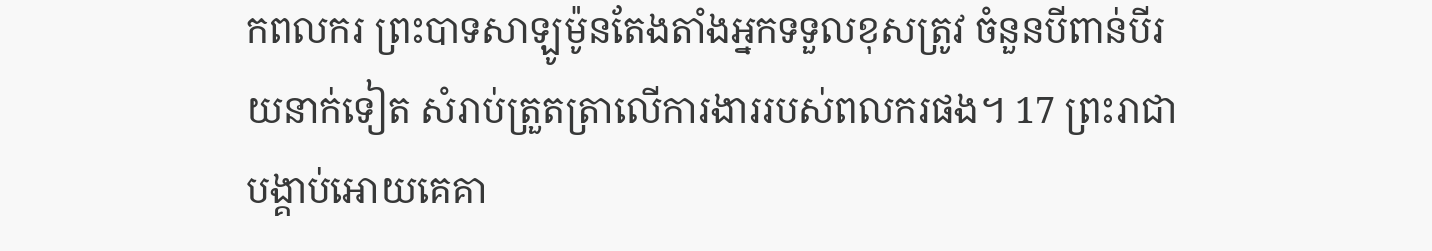កពលករ ព្រះបាទសាឡូម៉ូនតែងតាំងអ្នកទទួលខុសត្រូវ ចំនួនបីពាន់បីរយនាក់ទៀត សំរាប់ត្រួតត្រាលើការងាររបស់ពលករផង។ 17 ព្រះរាជាបង្គាប់អោយគេគា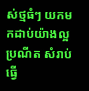ស់ថ្មធំៗ យកមកដាប់យ៉ាងល្អប្រណីត សំរាប់ធ្វើ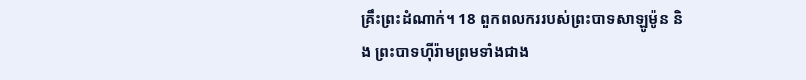គ្រឹះព្រះដំណាក់។ 18 ពួកពលកររបស់ព្រះបាទសាឡូម៉ូន និង ព្រះបាទហ៊ីរ៉ាមព្រមទាំងជាង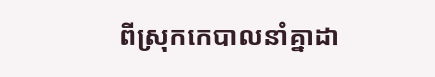ពីស្រុកកេបាលនាំគ្នាដា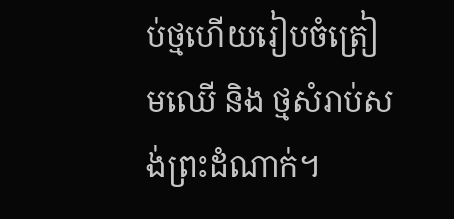ប់ថ្មហើយរៀបចំត្រៀមឈើ និង ថ្មសំរាប់សង់ព្រះដំណាក់។